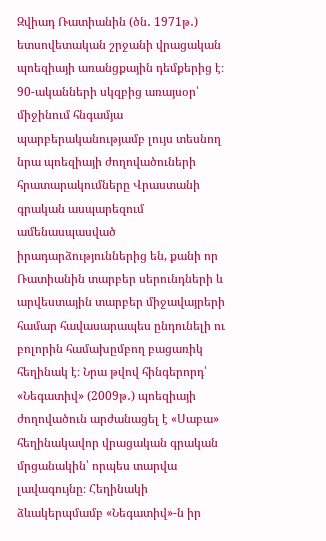Զվիադ Ռատիանին (ծն․ 1971թ․) ետսովետական շրջանի վրացական պոեզիայի առանցքային դեմքերից է։ 90-ականների սկզբից առայսօր՝ միջինում հնգամյա պարբերականությամբ լույս տեսնող նրա պոեզիայի ժողովածուների հրատարակումները Վրաստանի գրական ասպարեզում ամենասպասված իրադարձություններից են, քանի որ Ռատիանին տարբեր սերունդների և արվեստային տարբեր միջավայրերի համար հավասարապես ընդունելի ու բոլորին համախըմբող բացառիկ հեղինակ է։ Նրա թվով հինգերորդ՝ «Նեգատիվ» (2009թ․) պոեզիայի ժողովածուն արժանացել է «Սաբա» հեղինակավոր վրացական գրական մրցանակին՝ որպես տարվա լավագույնը։ Հեղինակի ձևակերպմամբ «Նեգատիվ»-ն իր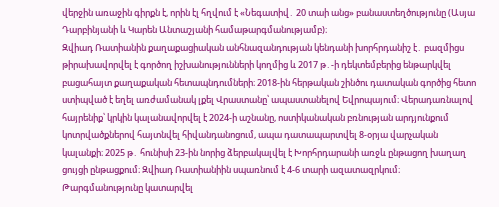վերջին առաջին գիրքն է, որին էլ հղվում է «Նեգատիվ․ 20 տաի անց» բանաստեղծությունը (Ասյա Դարբինյանի և Կարեն Անտաշյանի համաթարգմանությամբ)։
Զվիադ Ռատիանին քաղաքացիական անհնազանդության կենդանի խորհրդանիշ է․ բազմիցս թիրախավորվել է գործող իշխանությունների կողմից և 2017 թ․-ի դեկտեմբերից ենթարկվել բացահայտ քաղաքական հետապնդումների։ 2018-ին հերթական շինծու դատական գործից հետո ստիպված է եղել առժամանակ լքել Վրաստանը՝ ապաստանելով Եվրոպայում։ Վերադառնալով հայրենիք՝ կրկին կալանավորվել է 2024-ի աշնանը, ոստիկանական բռնության արդյունքում կոտրվածքներով հայտնվել հիվանդանոցում, ապա դատապարտվել 8-օրյա վարչական կալանքի։ 2025 թ․ հունիսի 23-ին նորից ձերբակալվել է Խորհրդարանի առջև ընթացող խաղաղ ցույցի ընթացքում։ Զվիադ Ռատիանիին սպառնում է 4-6 տարի ազատազրկում։
Թարգմանությունը կատարվել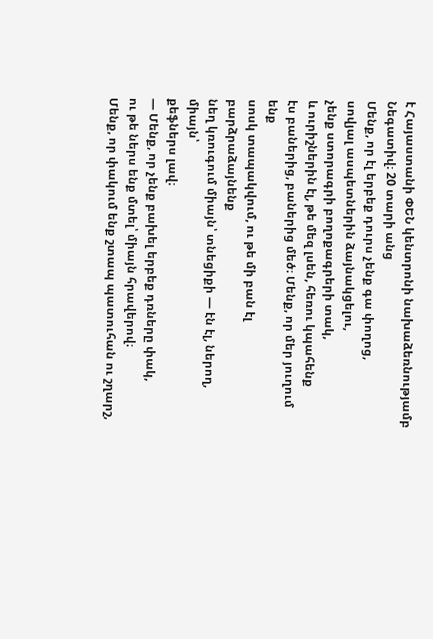է Հայաստանի ՓԵՆ կենտրոնի նախաձեռնությամբ
Նեգատիվ։ 20 տարի անց
Մենք, որ էլ երբեք դուրս չենք գա փողոց,
սովյալ ասպետներին ձայնակցելու,
չենք ստորագրի բողոքագրերի տակ,
և ուրիշներին էլ, թե մեզ լսեն, հեռու կպահենք
էս բաներից, բաներից մեծ։ Մենք, որ մեր յուղում ենք
սոսկ տապակվում, ու թե մի բան էլ բարձրաձայնենք
նեղ կռուգում միայն՝ տնեցիքի — էն էլ, ներող, միայն՝
քեֆներս լավ։
— Մենք, որ չենք բախել երբեք դռները փակ,
ու թե ներս ենք մտել՝ միայն հրավերով։
Մենք, որ փակում ենք շտապ պատուհան ու շղարշ,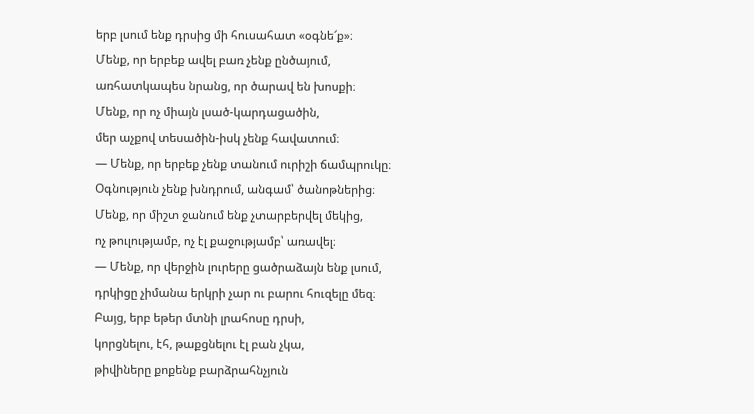երբ լսում ենք դրսից մի հուսահատ «օգնե՜ք»։
Մենք, որ երբեք ավել բառ չենք ընծայում,
առհատկապես նրանց, որ ծարավ են խոսքի։
Մենք, որ ոչ միայն լսած-կարդացածին,
մեր աչքով տեսածին-իսկ չենք հավատում։
— Մենք, որ երբեք չենք տանում ուրիշի ճամպրուկը։
Օգնություն չենք խնդրում, անգամ՝ ծանոթներից։
Մենք, որ միշտ ջանում ենք չտարբերվել մեկից,
ոչ թուլությամբ, ոչ էլ քաջությամբ՝ առավել։
— Մենք, որ վերջին լուրերը ցածրաձայն ենք լսում,
դրկիցը չիմանա երկրի չար ու բարու հուզելը մեզ։
Բայց, երբ եթեր մտնի լրահոսը դրսի,
կորցնելու, էհ, թաքցնելու էլ բան չկա,
թիվիները քոքենք բարձրահնչյուն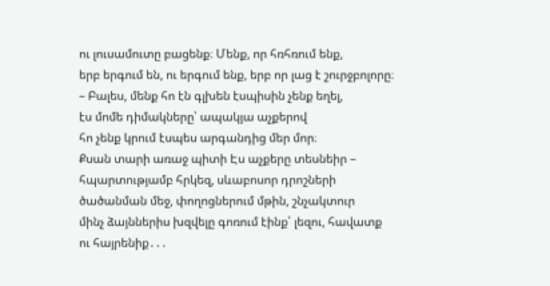ու լուսամուտը բացենք։ Մենք, որ հռհռում ենք,
երբ երգում են, ու երգում ենք, երբ որ լաց է շուրջբոլորը։
– Բալես, մենք հո էն գլխեն էսպիսին չենք եղել,
էս մոմե դիմակները՝ ապակյա աչքերով
հո չենք կրում էսպես արգանդից մեր մոր։
Քսան տարի առաջ պիտի Էս աչքերը տեսնեիր –
հպարտությամբ հրկեզ, սևաբոսոր դրոշների
ծածանման մեջ, փողոցներում մթին, շնչակտուր
մինչ ձայններիս խզվելը գոռում էինք՝ լեզու, հավատք
ու հայրենիք․․․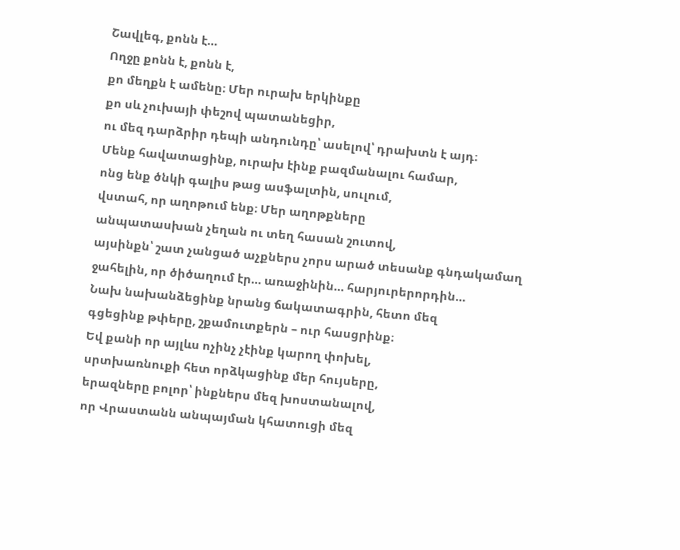Շավլեգ, քոնն է…
Ողջը քոնն է, քոնն է,
քո մեղքն է ամենը։ Մեր ուրախ երկինքը
քո սև չուխայի փեշով պատանեցիր,
ու մեզ դարձրիր դեպի անդունդը՝ ասելով՝ դրախտն է այդ։
Մենք հավատացինք, ուրախ էինք բազմանալու համար,
ոնց ենք ծնկի գալիս թաց ասֆալտին, սուլում,
վստահ, որ աղոթում ենք։ Մեր աղոթքները
անպատասխան չեղան ու տեղ հասան շուտով,
այսինքն՝ շատ չանցած աչքներս չորս արած տեսանք գնդակամաղ
ջահելին, որ ծիծաղում էր… առաջինին… հարյուրերորդին…
Նախ նախանձեցինք նրանց ճակատագրին, հետո մեզ
գցեցինք թփերը, շքամուտքերն – ուր հասցրինք։
Եվ քանի որ այլևս ոչինչ չէինք կարող փոխել,
սրտխառնուքի հետ որձկացինք մեր հույսերը,
երազները բոլոր՝ ինքներս մեզ խոստանալով,
որ Վրաստանն անպայման կհատուցի մեզ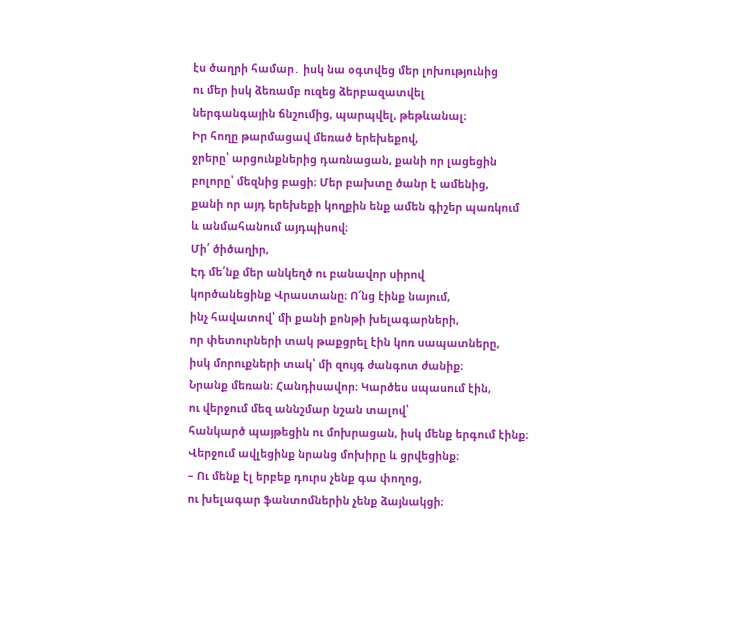էս ծաղրի համար․ իսկ նա օգտվեց մեր լոխությունից
ու մեր իսկ ձեռամբ ուզեց ձերբազատվել
ներգանգային ճնշումից, պարպվել, թեթևանալ։
Իր հողը թարմացավ մեռած երեխեքով,
ջրերը՝ արցունքներից դառնացան, քանի որ լացեցին
բոլորը՝ մեզնից բացի։ Մեր բախտը ծանր է ամենից,
քանի որ այդ երեխեքի կողքին ենք ամեն գիշեր պառկում
և անմահանում այդպիսով։
Մի՛ ծիծաղիր,
Էդ մե՛նք մեր անկեղծ ու բանավոր սիրով
կործանեցինք Վրաստանը։ Ո՜նց էինք նայում,
ինչ հավատով՝ մի քանի քոնթի խելագարների,
որ փետուրների տակ թաքցրել էին կոռ սապատները,
իսկ մորուքների տակ՝ մի զույգ ժանգոտ ժանիք։
Նրանք մեռան։ Հանդիսավոր։ Կարծես սպասում էին,
ու վերջում մեզ աննշմար նշան տալով՝
հանկարծ պայթեցին ու մոխրացան, իսկ մենք երգում էինք։
Վերջում ավլեցինք նրանց մոխիրը և ցրվեցինք։
– Ու մենք էլ երբեք դուրս չենք գա փողոց,
ու խելագար ֆանտոմներին չենք ձայնակցի։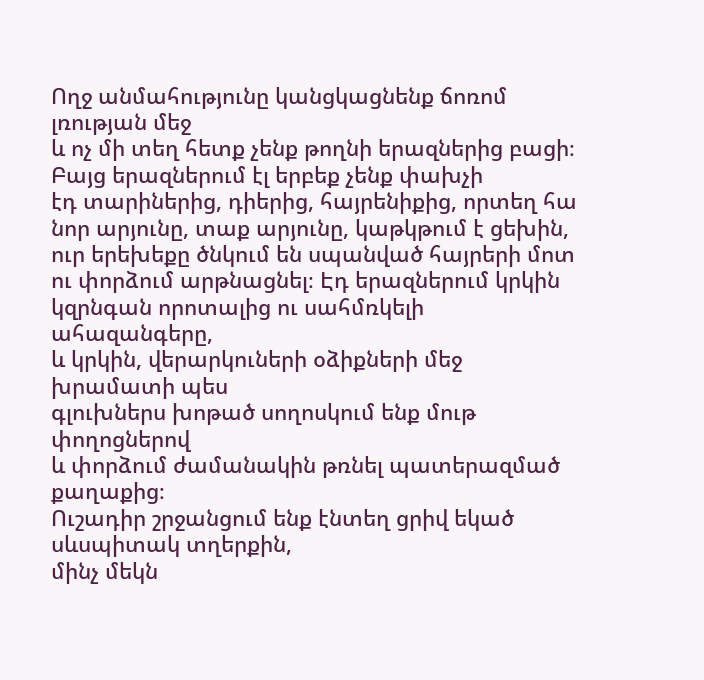Ողջ անմահությունը կանցկացնենք ճոռոմ լռության մեջ
և ոչ մի տեղ հետք չենք թողնի երազներից բացի։
Բայց երազներում էլ երբեք չենք փախչի
էդ տարիներից, դիերից, հայրենիքից, որտեղ հա
նոր արյունը, տաք արյունը, կաթկթում է ցեխին,
ուր երեխեքը ծնկում են սպանված հայրերի մոտ
ու փորձում արթնացնել։ Էդ երազներում կրկին
կզրնգան որոտալից ու սահմռկելի ահազանգերը,
և կրկին, վերարկուների օձիքների մեջ խրամատի պես
գլուխներս խոթած սողոսկում ենք մութ փողոցներով
և փորձում ժամանակին թռնել պատերազմած քաղաքից։
Ուշադիր շրջանցում ենք էնտեղ ցրիվ եկած սևսպիտակ տղերքին,
մինչ մեկն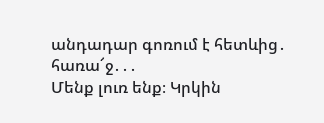անդադար գոռում է հետևից․
հառա՜ջ․․․
Մենք լուռ ենք։ Կրկին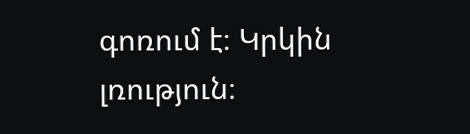գոռում է։ Կրկին լռություն։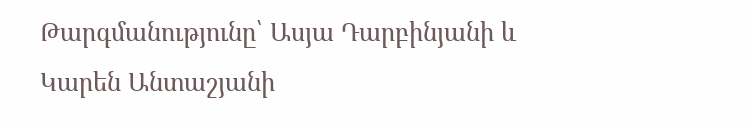Թարգմանությունը՝ Ասյա Դարբինյանի և Կարեն Անտաշյանի